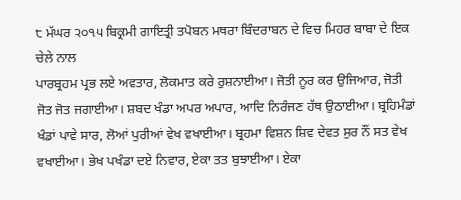੮ ਮੱਘਰ ੨੦੧੫ ਬਿਕ੍ਰਮੀ ਗਾਇਤ੍ਰੀ ਤਪੋਬਨ ਮਥਰਾ ਬਿੰਦਰਾਬਨ ਦੇ ਵਿਚ ਮਿਹਰ ਬਾਬਾ ਦੇ ਇਕ ਚੇਲੇ ਨਾਲ
ਪਾਰਬ੍ਰਹਮ ਪ੍ਰਭ ਲਏ ਅਵਤਾਰ, ਲੋਕਮਾਤ ਕਰੇ ਰੁਸ਼ਨਾਈਆ। ਜੋਤੀ ਨੂਰ ਕਰ ਉਜਿਆਰ, ਜੋਤੀ ਜੋਤ ਜੋਤ ਜਗਾਈਆ। ਸ਼ਬਦ ਖੰਡਾ ਅਪਰ ਅਪਾਰ, ਆਦਿ ਨਿਰੰਜਣ ਹੱਥ ਉਠਾਈਆ। ਬ੍ਰਹਿਮੰਡਾਂ ਖੰਡਾਂ ਪਾਵੇ ਸਾਰ, ਲੋਆਂ ਪੁਰੀਆਂ ਵੇਖ ਵਖਾਈਆ। ਬ੍ਰਹਮਾ ਵਿਸ਼ਨ ਸ਼ਿਵ ਦੇਵਤ ਸੁਰ ਨੌਂ ਸਤ ਵੇਖ ਵਖਾਈਆ। ਭੇਖ ਪਖੰਡਾ ਦਏ ਨਿਵਾਰ, ਏਕਾ ਤਤ ਬੁਝਾਈਆ। ਏਕਾ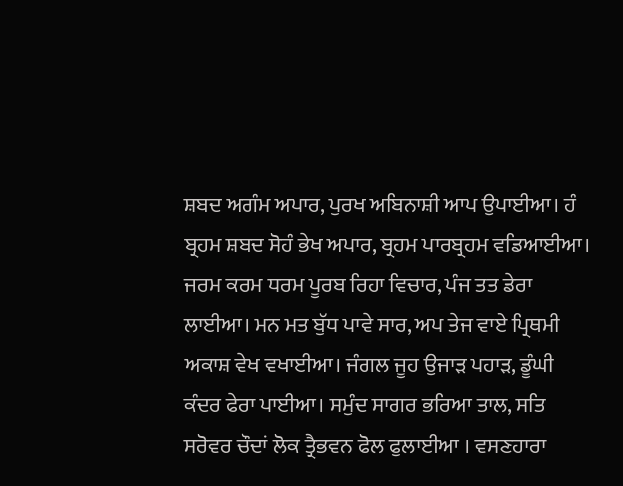ਸ਼ਬਦ ਅਗੰਮ ਅਪਾਰ, ਪੁਰਖ ਅਬਿਨਾਸ਼ੀ ਆਪ ਉਪਾਈਆ। ਹੰ ਬ੍ਰਹਮ ਸ਼ਬਦ ਸੋਹੰ ਭੇਖ ਅਪਾਰ, ਬ੍ਰਹਮ ਪਾਰਬ੍ਰਹਮ ਵਡਿਆਈਆ। ਜਰਮ ਕਰਮ ਧਰਮ ਪੂਰਬ ਰਿਹਾ ਵਿਚਾਰ, ਪੰਜ ਤਤ ਡੇਰਾ ਲਾਈਆ। ਮਨ ਮਤ ਬੁੱਧ ਪਾਵੇ ਸਾਰ, ਅਪ ਤੇਜ ਵਾਏ ਪ੍ਰਿਥਮੀ ਅਕਾਸ਼ ਵੇਖ ਵਖਾਈਆ। ਜੰਗਲ ਜੂਹ ਉਜਾੜ ਪਹਾੜ, ਡੂੰਘੀ ਕੰਦਰ ਫੇਰਾ ਪਾਈਆ। ਸਮੁੰਦ ਸਾਗਰ ਭਰਿਆ ਤਾਲ, ਸਤਿ ਸਰੋਵਰ ਚੌਦਾਂ ਲੋਕ ਤ੍ਰੈਭਵਨ ਫੋਲ ਫੁਲਾਈਆ । ਵਸਣਹਾਰਾ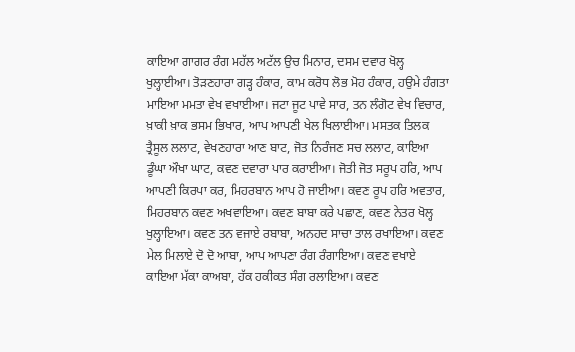ਕਾਇਆ ਗਾਗਰ ਰੰਗ ਮਹੱਲ ਅਟੱਲ ਉਚ ਮਿਨਾਰ, ਦਸਮ ਦਵਾਰ ਖੋਲ੍ਹ ਖੁਲ੍ਹਾਈਆ। ਤੋੜਣਹਾਰਾ ਗੜ੍ਹ ਹੰਕਾਰ, ਕਾਮ ਕਰੋਧ ਲੋਭ ਮੋਹ ਹੰਕਾਰ, ਹਉਮੇ ਹੰਗਤਾ ਮਾਇਆ ਮਮਤਾ ਵੇਖ ਵਖਾਈਆ। ਜਟਾ ਜੂਟ ਪਾਵੇ ਸਾਰ, ਤਨ ਲੰਗੋਟ ਵੇਖ ਵਿਚਾਰ, ਖ਼ਾਕੀ ਖ਼ਾਕ ਭਸਮ ਭਿਖਾਰ, ਆਪ ਆਪਣੀ ਖੇਲ ਖਿਲਾਈਆ। ਮਸਤਕ ਤਿਲਕ ਤ੍ਰੈਸੂਲ ਲਲਾਟ, ਵੇਖਣਹਾਰਾ ਆਣ ਬਾਟ, ਜੋਤ ਨਿਰੰਜਣ ਸਚ ਲਲਾਟ, ਕਾਇਆ ਡੂੰਘਾ ਔਖਾ ਘਾਟ, ਕਵਣ ਦਵਾਰਾ ਪਾਰ ਕਰਾਈਆ। ਜੋਤੀ ਜੋਤ ਸਰੂਪ ਹਰਿ, ਆਪ ਆਪਣੀ ਕਿਰਪਾ ਕਰ, ਮਿਹਰਬਾਨ ਆਪ ਹੋ ਜਾਈਆ। ਕਵਣ ਰੂਪ ਹਰਿ ਅਵਤਾਰ, ਮਿਹਰਬਾਨ ਕਵਣ ਅਖਵਾਇਆ। ਕਵਣ ਬਾਬਾ ਕਰੇ ਪਛਾਣ, ਕਵਣ ਨੇਤਰ ਖੋਲ੍ਹ ਖੁਲ੍ਹਾਇਆ। ਕਵਣ ਤਨ ਵਜਾਏ ਰਬਾਬਾ, ਅਨਹਦ ਸਾਚਾ ਤਾਲ ਰਖਾਇਆ। ਕਵਣ ਮੇਲ ਮਿਲਾਏ ਦੋ ਦੋ ਆਬਾ, ਆਪ ਆਪਣਾ ਰੰਗ ਰੰਗਾਇਆ। ਕਵਣ ਵਖਾਏ ਕਾਇਆ ਮੱਕਾ ਕਾਅਬਾ, ਹੱਕ ਹਕੀਕਤ ਸੰਗ ਰਲਾਇਆ। ਕਵਣ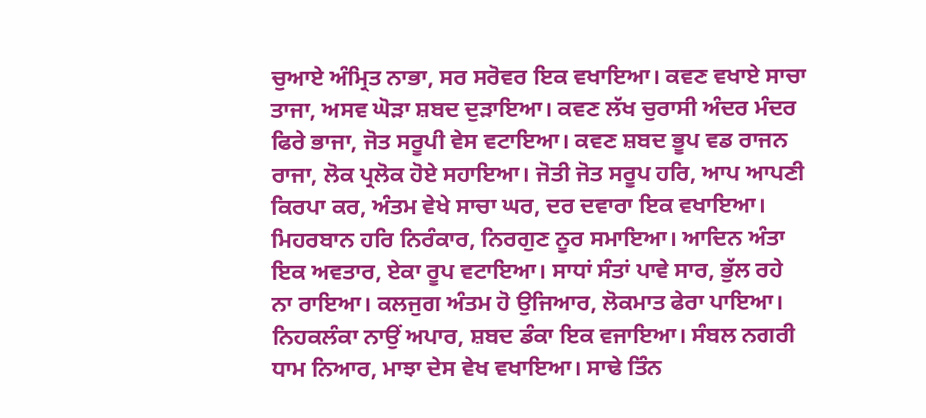ਚੁਆਏ ਅੰਮ੍ਰਿਤ ਨਾਭਾ, ਸਰ ਸਰੋਵਰ ਇਕ ਵਖਾਇਆ। ਕਵਣ ਵਖਾਏ ਸਾਚਾ ਤਾਜਾ, ਅਸਵ ਘੋੜਾ ਸ਼ਬਦ ਦੁੜਾਇਆ। ਕਵਣ ਲੱਖ ਚੁਰਾਸੀ ਅੰਦਰ ਮੰਦਰ ਫਿਰੇ ਭਾਜਾ, ਜੋਤ ਸਰੂਪੀ ਵੇਸ ਵਟਾਇਆ। ਕਵਣ ਸ਼ਬਦ ਭੂਪ ਵਡ ਰਾਜਨ ਰਾਜਾ, ਲੋਕ ਪ੍ਰਲੋਕ ਹੋਏ ਸਹਾਇਆ। ਜੋਤੀ ਜੋਤ ਸਰੂਪ ਹਰਿ, ਆਪ ਆਪਣੀ ਕਿਰਪਾ ਕਰ, ਅੰਤਮ ਵੇਖੇ ਸਾਚਾ ਘਰ, ਦਰ ਦਵਾਰਾ ਇਕ ਵਖਾਇਆ। ਮਿਹਰਬਾਨ ਹਰਿ ਨਿਰੰਕਾਰ, ਨਿਰਗੁਣ ਨੂਰ ਸਮਾਇਆ। ਆਦਿਨ ਅੰਤਾ ਇਕ ਅਵਤਾਰ, ਏਕਾ ਰੂਪ ਵਟਾਇਆ। ਸਾਧਾਂ ਸੰਤਾਂ ਪਾਵੇ ਸਾਰ, ਭੁੱਲ ਰਹੇ ਨਾ ਰਾਇਆ। ਕਲਜੁਗ ਅੰਤਮ ਹੋ ਉਜਿਆਰ, ਲੋਕਮਾਤ ਫੇਰਾ ਪਾਇਆ। ਨਿਹਕਲੰਕਾ ਨਾਉਂ ਅਪਾਰ, ਸ਼ਬਦ ਡੰਕਾ ਇਕ ਵਜਾਇਆ। ਸੰਬਲ ਨਗਰੀ ਧਾਮ ਨਿਆਰ, ਮਾਝਾ ਦੇਸ ਵੇਖ ਵਖਾਇਆ। ਸਾਢੇ ਤਿੰਨ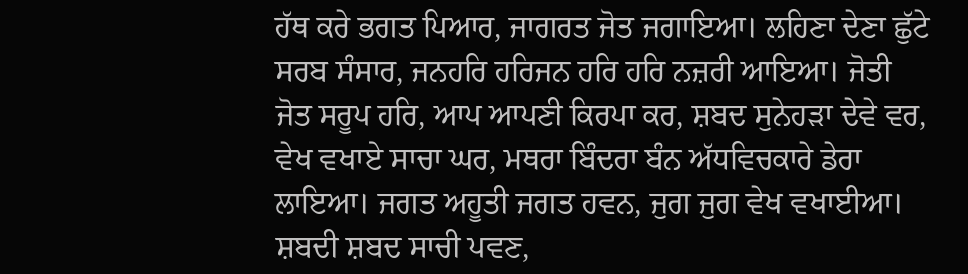ਹੱਥ ਕਰੇ ਭਗਤ ਪਿਆਰ, ਜਾਗਰਤ ਜੋਤ ਜਗਾਇਆ। ਲਹਿਣਾ ਦੇਣਾ ਛੁੱਟੇ ਸਰਬ ਸੰਸਾਰ, ਜਨਹਰਿ ਹਰਿਜਨ ਹਰਿ ਹਰਿ ਨਜ਼ਰੀ ਆਇਆ। ਜੋਤੀ ਜੋਤ ਸਰੂਪ ਹਰਿ, ਆਪ ਆਪਣੀ ਕਿਰਪਾ ਕਰ, ਸ਼ਬਦ ਸੁਨੇਹੜਾ ਦੇਵੇ ਵਰ, ਵੇਖ ਵਖਾਏ ਸਾਚਾ ਘਰ, ਮਥਰਾ ਬਿੰਦਰਾ ਬੰਨ ਅੱਧਵਿਚਕਾਰੇ ਡੇਰਾ ਲਾਇਆ। ਜਗਤ ਅਹੂਤੀ ਜਗਤ ਹਵਨ, ਜੁਗ ਜੁਗ ਵੇਖ ਵਖਾਈਆ। ਸ਼ਬਦੀ ਸ਼ਬਦ ਸਾਚੀ ਪਵਣ,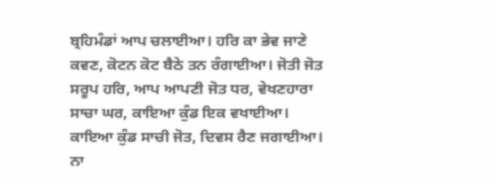ਬ੍ਰਹਿਮੰਡਾਂ ਆਪ ਚਲਾਈਆ। ਹਰਿ ਕਾ ਭੇਵ ਜਾਣੇ ਕਵਣ, ਕੋਟਨ ਕੋਟ ਬੈਠੇ ਤਨ ਰੰਗਾਈਆ। ਜੋਤੀ ਜੋਤ ਸਰੂਪ ਹਰਿ, ਆਪ ਆਪਣੀ ਜੋਤ ਧਰ, ਵੇਖਣਹਾਰਾ ਸਾਚਾ ਘਰ, ਕਾਇਆ ਕੁੰਡ ਇਕ ਵਖਾਈਆ। ਕਾਇਆ ਕੁੰਡ ਸਾਚੀ ਜੋਤ, ਦਿਵਸ ਰੈਣ ਜਗਾਈਆ। ਨਾ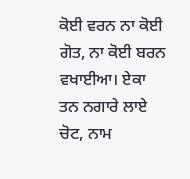ਕੋਈ ਵਰਨ ਨਾ ਕੋਈ ਗੋਤ, ਨਾ ਕੋਈ ਬਰਨ ਵਖਾਈਆ। ਏਕਾ ਤਨ ਨਗਾਰੇ ਲਾਏ ਚੋਟ, ਨਾਮ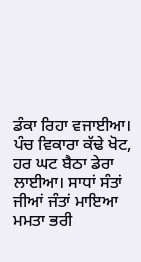ਡੰਕਾ ਰਿਹਾ ਵਜਾਈਆ। ਪੰਚ ਵਿਕਾਰਾ ਕੱਢੇ ਖੋਟ, ਹਰ ਘਟ ਬੈਠਾ ਡੇਰਾ ਲਾਈਆ। ਸਾਧਾਂ ਸੰਤਾਂ ਜੀਆਂ ਜੰਤਾਂ ਮਾਇਆ ਮਮਤਾ ਭਰੀ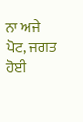ਨਾ ਅਜੇ ਪੋਟ, ਜਗਤ ਹੋਈ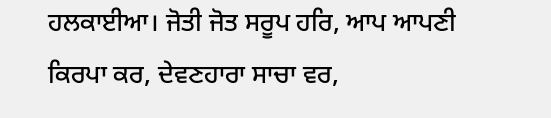ਹਲਕਾਈਆ। ਜੋਤੀ ਜੋਤ ਸਰੂਪ ਹਰਿ, ਆਪ ਆਪਣੀ ਕਿਰਪਾ ਕਰ, ਦੇਵਣਹਾਰਾ ਸਾਚਾ ਵਰ,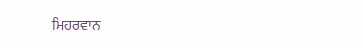ਮਿਹਰਵਾਨ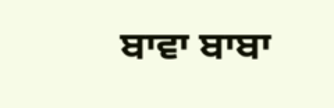ਬਾਵਾ ਬਾਬਾ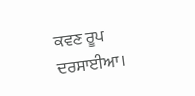ਕਵਣ ਰੂਪ ਦਰਸਾਈਆ।